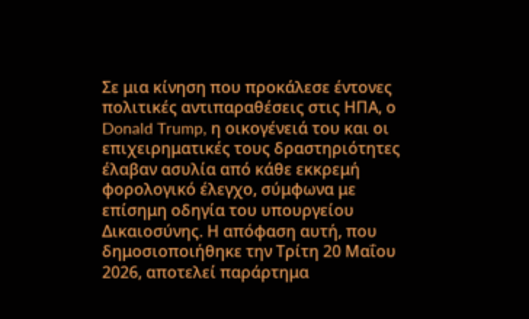Σε μια κίνηση που προκάλεσε έντονες πολιτικές αντιπαραθέσεις στις ΗΠΑ, ο Donald Trump, η οικογένειά του και οι επιχειρηματικές τους δραστηριότητες έλαβαν ασυλία από κάθε εκκρεμή φορολογικό έλεγχο, σύμφωνα με επίσημη οδηγία του υπουργείου Δικαιοσύνης. Η απόφαση αυτή, που δημοσιοποιήθηκε την Τρίτη 20 Μαΐου 2026, αποτελεί παράρτημα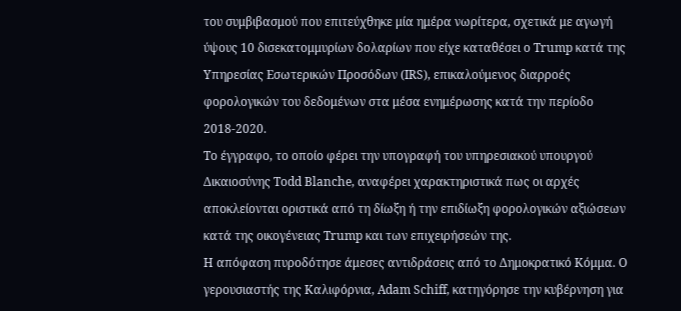του συμβιβασμού που επιτεύχθηκε μία ημέρα νωρίτερα, σχετικά με αγωγή ύψους 10 δισεκατομμυρίων δολαρίων που είχε καταθέσει ο Trump κατά της Υπηρεσίας Εσωτερικών Προσόδων (IRS), επικαλούμενος διαρροές φορολογικών του δεδομένων στα μέσα ενημέρωσης κατά την περίοδο 2018-2020.
Το έγγραφο, το οποίο φέρει την υπογραφή του υπηρεσιακού υπουργού Δικαιοσύνης Todd Blanche, αναφέρει χαρακτηριστικά πως οι αρχές αποκλείονται οριστικά από τη δίωξη ή την επιδίωξη φορολογικών αξιώσεων κατά της οικογένειας Trump και των επιχειρήσεών της.
Η απόφαση πυροδότησε άμεσες αντιδράσεις από το Δημοκρατικό Κόμμα. Ο γερουσιαστής της Καλιφόρνια, Adam Schiff, κατηγόρησε την κυβέρνηση για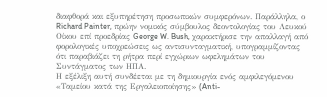διαφθορά και εξυπηρέτηση προσωπικών συμφερόνων. Παράλληλα, ο Richard Painter, πρώην νομικός σύμβουλος δεοντολογίας του Λευκού Οίκου επί προεδρίας George W. Bush, χαρακτήρισε την απαλλαγή από φορολογικές υποχρεώσεις ως αντισυνταγματική, υπογραμμίζοντας ότι παραβιάζει τη ρήτρα περί εγχώριων ωφελημάτων του Συντάγματος των ΗΠΑ.
Η εξέλιξη αυτή συνδέεται με τη δημιουργία ενός αμφιλεγόμενου «Ταμείου κατά της Εργαλειοποίησης» (Anti-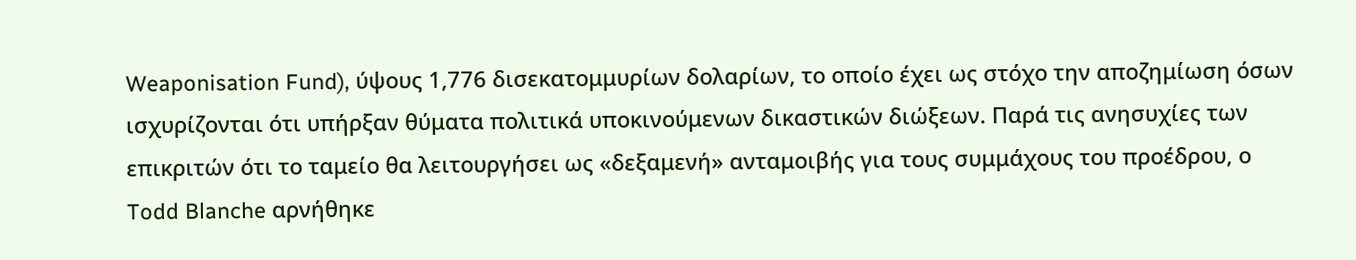Weaponisation Fund), ύψους 1,776 δισεκατομμυρίων δολαρίων, το οποίο έχει ως στόχο την αποζημίωση όσων ισχυρίζονται ότι υπήρξαν θύματα πολιτικά υποκινούμενων δικαστικών διώξεων. Παρά τις ανησυχίες των επικριτών ότι το ταμείο θα λειτουργήσει ως «δεξαμενή» ανταμοιβής για τους συμμάχους του προέδρου, ο Todd Blanche αρνήθηκε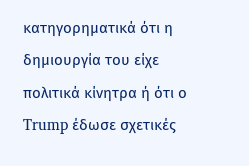κατηγορηματικά ότι η δημιουργία του είχε πολιτικά κίνητρα ή ότι ο Trump έδωσε σχετικές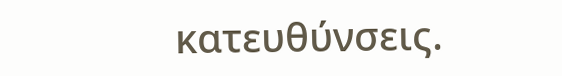κατευθύνσεις.